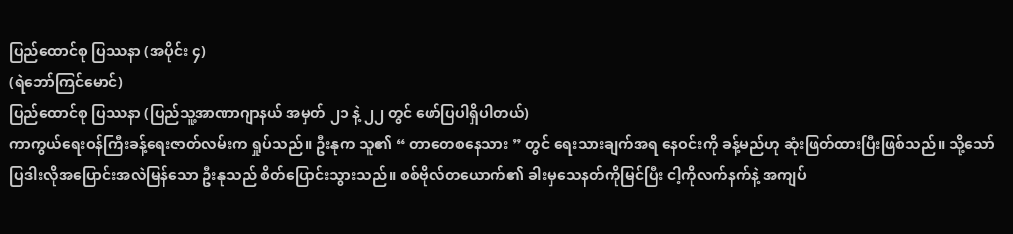ပြည်ထောင်စု ပြဿနာ (အပိုင်း ၄)
(ရဲဘော်ကြင်မောင်)
ပြည်ထောင်စု ပြဿနာ (ပြည်သူ့အာဏာဂျာနယ် အမှတ် ၂၁ နဲ့ ၂၂ တွင် ဖော်ပြပါရှိပါတယ်)
ကာကွယ်ရေးဝန်ကြီးခန့်ရေးဇာတ်လမ်းက ရှုပ်သည်။ ဦးနုက သူ၏ “ တာတေစနေသား ” တွင် ရေးသားချက်အရ နေဝင်းကို ခန့်မည်ဟု ဆုံးဖြတ်ထားပြီးဖြစ်သည်။ သို့သော် ပြဒါးလိုအပြောင်းအလဲမြန်သော ဦးနုသည် စိတ်ပြောင်းသွားသည်။ စစ်ဗိုလ်တယောက်၏ ခါးမှသေနတ်ကိုမြင်ပြီး ငါ့ကိုလက်နက်နဲ့ အကျပ်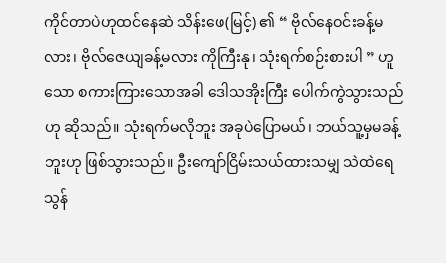ကိုင်တာပဲဟုထင်နေဆဲ သိန်းဖေ(မြင့်) ၏ “ ဗိုလ်နေဝင်းခန့်မလား၊ ဗိုလ်ဇေယျခန့်မလား ကိုကြီးနု၊ သုံးရက်စဉ်းစားပါ ” ဟူသော စကားကြားသောအခါ ဒေါသအိုးကြီး ပေါက်ကွဲသွားသည်ဟု ဆိုသည်။ သုံးရက်မလိုဘူး အခုပဲပြောမယ်၊ ဘယ်သူ့မှမခန့်ဘူးဟု ဖြစ်သွားသည်။ ဦးကျော်ငြိမ်းသယ်ထားသမျှ သဲထဲရေသွန်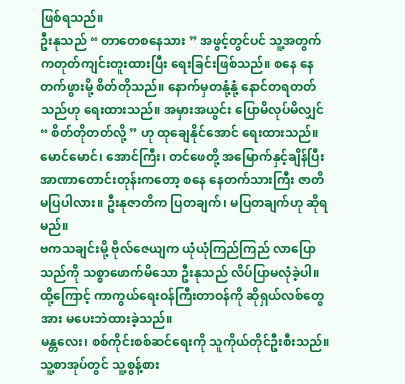ဖြစ်ရသည်။
ဦးနုသည် “ တာတေစနေသား ” အဖွင့်တွင်ပင် သူ့အတွက်ကတုတ်ကျင်းတူးထားပြီး ရေးခြင်းဖြစ်သည်။ စနေ နေတက်ဖွားမို့ စိတ်တိုသည်။ နောက်မှတနုံ့နုံ့ နောင်တရတတ်သည်ဟု ရေးထားသည်။ အမှားအယွင်း ပြောမိလုပ်မိလျှင် “ စိတ်တိုတတ်လို့ ” ဟု ထုချေနိုင်အောင် ရေးထားသည်။
မောင်မောင်၊ အောင်ကြီး၊ တင်ဖေတို့ အမြောက်နှင့်ချိန်ပြီး အာဏာတောင်းတုန်းကတော့ စနေ နေတက်သားကြီး ဇာတိမပြပါလား။ ဦးနုဇာတိက ပြတချက်၊ မပြတချက်ဟု ဆိုရမည်။
ဗကသချင်းမို့ ဗိုလ်ဇေယျက ယုံယုံကြည်ကြည် လာပြောသည်ကို သစ္စာဖောက်မိသော ဦးနုသည် လိပ်ပြာမလုံခဲ့ပါ။ ထို့ကြောင့် ကာကွယ်ရေးဝန်ကြီးတာဝန်ကို ဆိုရှယ်လစ်တွေအား မပေးဘဲထားခဲ့သည်။
မန္တလေး၊ စစ်ကိုင်းစစ်ဆင်ရေးကို သူကိုယ်တိုင်ဦးစီးသည်။ သူ့စာအုပ်တွင် သူ့စွန့်စား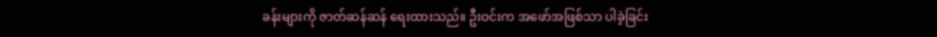ခန်းများကို ဇာတ်ဆန်ဆန် ရေးထားသည်။ ဦးဝင်းက အဖော်အဖြစ်သာ ပါခဲ့ခြင်း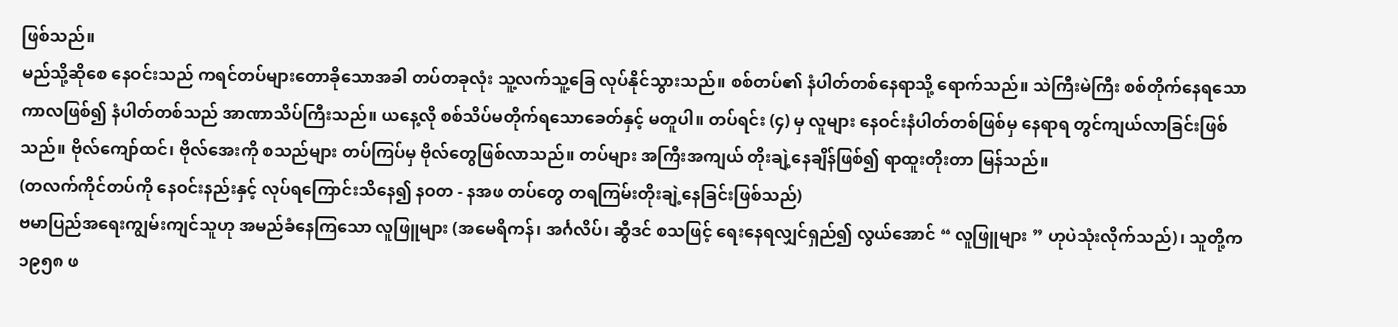ဖြစ်သည်။
မည်သို့ဆိုစေ နေဝင်းသည် ကရင်တပ်များတောခိုသောအခါ တပ်တခုလုံး သူ့လက်သူ့ခြေ လုပ်နိုင်သွားသည်။ စစ်တပ်၏ နံပါတ်တစ်နေရာသို့ ရောက်သည်။ သဲကြီးမဲကြီး စစ်တိုက်နေရသောကာလဖြစ်၍ နံပါတ်တစ်သည် အာဏာသိပ်ကြီးသည်။ ယနေ့လို စစ်သိပ်မတိုက်ရသောခေတ်နှင့် မတူပါ။ တပ်ရင်း (၄) မှ လူများ နေဝင်းနံပါတ်တစ်ဖြစ်မှ နေရာရ တွင်ကျယ်လာခြင်းဖြစ်သည်။ ဗိုလ်ကျော်ထင်၊ ဗိုလ်အေးကို စသည်များ တပ်ကြပ်မှ ဗိုလ်တွေဖြစ်လာသည်။ တပ်များ အကြီးအကျယ် တိုးချဲ့နေချိန်ဖြစ်၍ ရာထူးတိုးတာ မြန်သည်။
(တလက်ကိုင်တပ်ကို နေဝင်းနည်းနှင့် လုပ်ရကြောင်းသိနေ၍ နဝတ - နအဖ တပ်တွေ တရကြမ်းတိုးချဲ့နေခြင်းဖြစ်သည်)
ဗမာပြည်အရေးကျွမ်းကျင်သူဟု အမည်ခံနေကြသော လူဖြူများ (အမေရိကန်၊ အင်္ဂလိပ်၊ ဆွီဒင် စသဖြင့် ရေးနေရလျှင်ရှည်၍ လွယ်အောင် “ လူဖြူများ ” ဟုပဲသုံးလိုက်သည်)၊ သူတို့က ၁၉၅၈ ဖ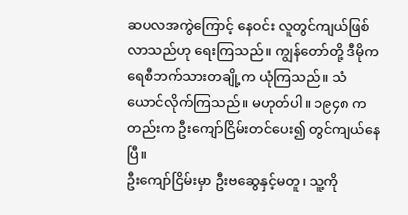ဆပလအကွဲကြောင့် နေဝင်း လူတွင်ကျယ်ဖြစ်လာသည်ဟု ရေးကြသည်။ ကျွန်တော်တို့ ဒီမိုကရေစီဘက်သားတချို့က ယုံကြသည်။ သံယောင်လိုက်ကြသည်။ မဟုတ်ပါ။ ၁၉၄၈ ကတည်းက ဦးကျော်ငြိမ်းတင်ပေး၍ တွင်ကျယ်နေပြီ။
ဦးကျော်ငြိမ်းမှာ ဦးဗဆွေနှင့်မတူ၊ သူ့ကို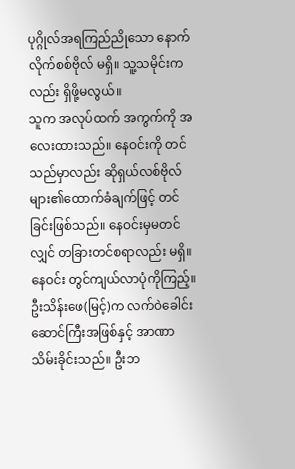ပုဂ္ဂိုလ်အရကြည်ညိုသော နောက်လိုက်စစ်ဗိုလ် မရှိ။ သူ့သမိုင်းကလည်း ရှိဖို့မလွယ်။
သူက အလုပ်ထက် အကွက်ကို အလေးထားသည်။ နေဝင်းကို တင်သည်မှာလည်း ဆိုရှယ်လစ်ဗိုလ်များ၏ထောက်ခံချက်ဖြင့် တင်ခြင်းဖြစ်သည်။ နေဝင်းမှမတင်လျှင် တခြားတင်စရာလည်း မရှိ။
နေဝင်း တွင်ကျယ်လာပုံကိုကြည့်။ ဦးသိန်းဖေ(မြင့်)က လက်ဝဲခေါင်းဆောင်ကြီးအဖြစ်နှင့် အာဏာသိမ်းခိုင်းသည်။ ဦးဘ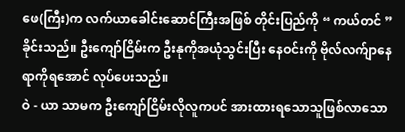ဖေ(ကြီး)က လက်ယာခေါင်းဆောင်ကြီးအဖြစ် တိုင်းပြည်ကို “ ကယ်တင် ” ခိုင်းသည်။ ဦးကျော်ငြိမ်းက ဦးနုကိုအယုံသွင်းပြီး နေဝင်းကို ဗိုလ်လက်ျာနေရာကိုရအောင် လုပ်ပေးသည်။
ဝဲ - ယာ သာမက ဦးကျော်ငြိမ်းလိုလူကပင် အားထားရသောသူဖြစ်လာသော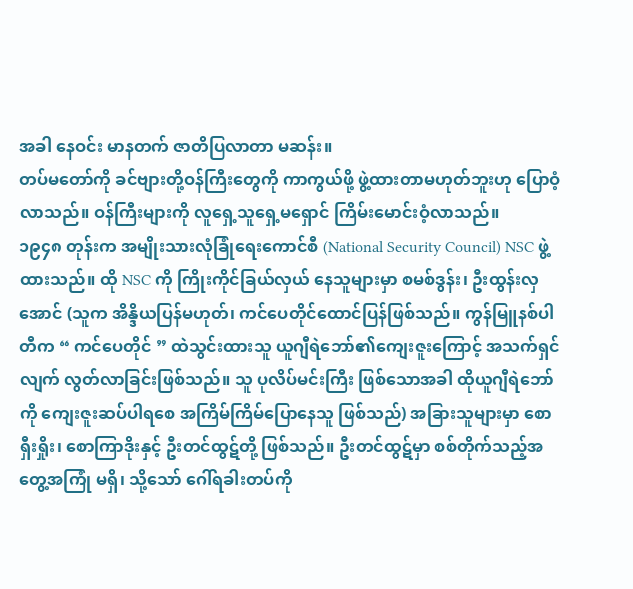အခါ နေဝင်း မာနတက် ဇာတိပြလာတာ မဆန်း။
တပ်မတော်ကို ခင်ဗျားတို့ဝန်ကြီးတွေကို ကာကွယ်ဖို့ ဖွဲ့ထားတာမဟုတ်ဘူးဟု ပြောဝံ့လာသည်။ ဝန်ကြီးများကို လူရှေ့သူရှေ့မရှောင် ကြိမ်းမောင်းဝံ့လာသည်။
၁၉၄၈ တုန်းက အမျိုးသားလုံခြုံရေးကောင်စီ (National Security Council) NSC ဖွဲ့ထားသည်။ ထို NSC ကို ကြိုးကိုင်ခြယ်လှယ် နေသူများမှာ စမစ်ဒွန်း၊ ဦးထွန်းလှအောင် (သူက အိန္ဒိယပြန်မဟုတ်၊ ကင်ပေတိုင်ထောင်ပြန်ဖြစ်သည်။ ကွန်မြူနစ်ပါတီက “ ကင်ပေတိုင် ” ထဲသွင်းထားသူ ယူဂျီရဲဘော်၏ကျေးဇူးကြောင့် အသက်ရှင်လျက် လွတ်လာခြင်းဖြစ်သည်။ သူ ပုလိပ်မင်းကြီး ဖြစ်သောအခါ ထိုယူဂျီရဲဘော်ကို ကျေးဇူးဆပ်ပါရစေ အကြိမ်ကြိမ်ပြောနေသူ ဖြစ်သည်) အခြားသူများမှာ စောရှီးရှိုး၊ စောကြာဒိုးနှင့် ဦးတင်ထွဋ်တို့ ဖြစ်သည်။ ဦးတင်ထွဋ်မှာ စစ်တိုက်သည့်အတွေ့အကြုံ မရှိ၊ သို့သော် ဂေါ်ရခါးတပ်ကို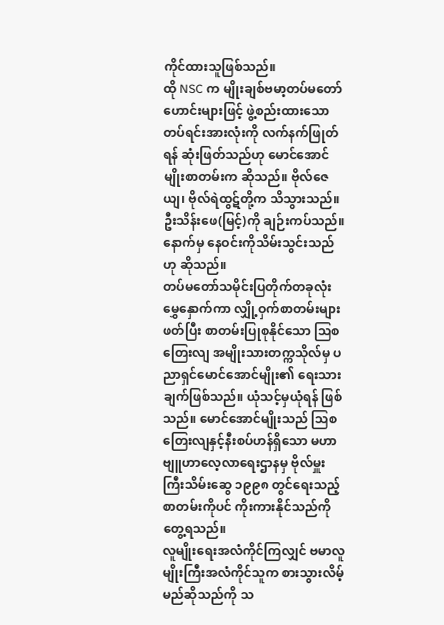ကိုင်ထားသူဖြစ်သည်။
ထို NSC က မျိုးချစ်ဗမာ့တပ်မတော်ဟောင်းများဖြင့် ဖွဲ့စည်းထားသော တပ်ရင်းအားလုံးကို လက်နက်ဖြုတ်ရန် ဆုံးဖြတ်သည်ဟု မောင်အောင်မျိုးစာတမ်းက ဆိုသည်။ ဗိုလ်ဇေယျ၊ ဗိုလ်ရဲထွဋ်တို့က သိသွားသည်။ ဦးသိန်းဖေ(မြင့်)ကို ချဉ်းကပ်သည်။ နောက်မှ နေဝင်းကိုသိမ်းသွင်းသည်ဟု ဆိုသည်။
တပ်မတော်သမိုင်းပြတိုက်တခုလုံး မွှေနှောက်ကာ လျှို့ဝှက်စာတမ်းများဖတ်ပြီး စာတမ်းပြုစုနိုင်သော ဩစတြေးလျ အမျိုးသားတက္ကသိုလ်မှ ပညာရှင်မောင်အောင်မျိုး၏ ရေးသားချက်ဖြစ်သည်။ ယုံသင့်မှယုံရန် ဖြစ်သည်။ မောင်အောင်မျိုးသည် ဩစတြေးလျနှင့်နီးစပ်ဟန်ရှိသော မဟာဗျူဟာလေ့လာရေးဌာနမှ ဗိုလ်မှူးကြီးသိမ်းဆွေ ၁၉၉၈ တွင်ရေးသည့် စာတမ်းကိုပင် ကိုးကားနိုင်သည်ကို တွေ့ရသည်။
လူမျိုးရေးအလံကိုင်ကြလျှင် ဗမာလူမျိုးကြီးအလံကိုင်သူက စားသွားလိမ့်မည်ဆိုသည်ကို သ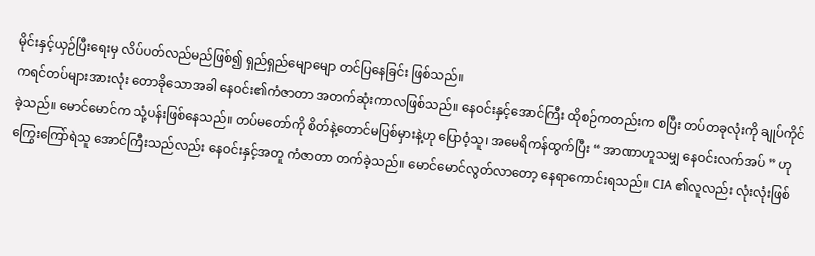မိုင်းနှင့်ယှဉ်ပြီးရေးမှ လိပ်ပတ်လည်မည်ဖြစ်၍ ရှည်ရှည်မျောမျော တင်ပြနေခြင်း ဖြစ်သည်။
ကရင်တပ်များအားလုံး တောခိုသောအခါ နေဝင်း၏ကံဇာတာ အတက်ဆုံးကာလဖြစ်သည်။ နေဝင်းနှင့်အောင်ကြီး ထိုစဉ်ကတည်းက စပြီး တပ်တခုလုံးကို ချုပ်ကိုင်ခဲ့သည်။ မောင်မောင်က သုံ့ပန်းဖြစ်နေသည်။ တပ်မတော်ကို စိတ်နဲ့တောင်မပြစ်မှားနဲ့ဟု ပြောဝံ့သူ၊ အမေရိကန်ထွက်ပြီး “ အာဏာဟူသမျှ နေဝင်းလက်အပ် ” ဟု ကြွေးကြော်ရဲသူ အောင်ကြီးသည်လည်း နေဝင်းနှင့်အတူ ကံဇာတာ တက်ခဲ့သည်။ မောင်မောင်လွတ်လာတော့ နေရာကောင်းရသည်။ CIA ၏လူလည်း လုံးလုံးဖြစ်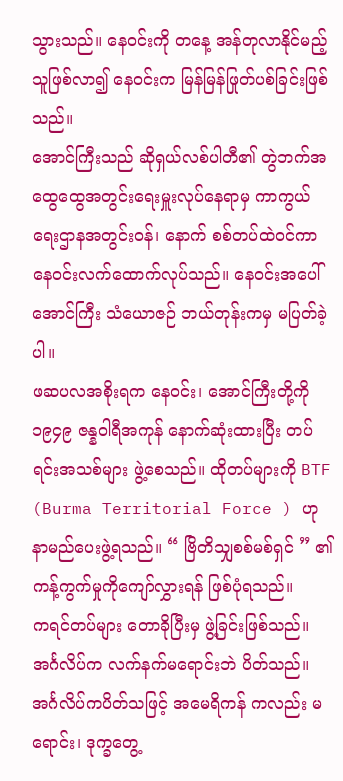သွားသည်။ နေဝင်းကို တနေ့ အန်တုလာနိုင်မည့်သူဖြစ်လာ၍ နေဝင်းက မြန်မြန်ဖြုတ်ပစ်ခြင်းဖြစ်သည်။
အောင်ကြီးသည် ဆိုရှယ်လစ်ပါတီ၏ တွဲဘက်အထွေထွေအတွင်းရေးမှူးလုပ်နေရာမှ ကာကွယ်ရေးဌာနအတွင်းဝန်၊ နောက် စစ်တပ်ထဲဝင်ကာ နေဝင်းလက်ထောက်လုပ်သည်။ နေဝင်းအပေါ် အောင်ကြီး သံယောဇဉ် ဘယ်တုန်းကမှ မပြတ်ခဲ့ပါ။
ဖဆပလအစိုးရက နေဝင်း၊ အောင်ကြီးတို့ကို ၁၉၄၉ ဇန္နဝါရီအကုန် နောက်ဆုံးထားပြီး တပ်ရင်းအသစ်များ ဖွဲ့စေသည်။ ထိုတပ်များကို BTF (Burma Territorial Force ) ဟု နာမည်ပေးဖွဲ့ရသည်။ “ ဗြိတိသျှစစ်မစ်ရှင် ” ၏ ကန့်ကွက်မှုကိုကျော်လွှားရန် ဖြစ်ပုံရသည်။
ကရင်တပ်များ တောခိုပြီးမှ ဖွဲ့ခြင်းဖြစ်သည်။ အင်္ဂလိပ်က လက်နက်မရောင်းဘဲ ပိတ်သည်။ အင်္ဂလိပ်ကပိတ်သဖြင့် အမေရိကန် ကလည်း မရောင်း၊ ဒုက္ခတွေ့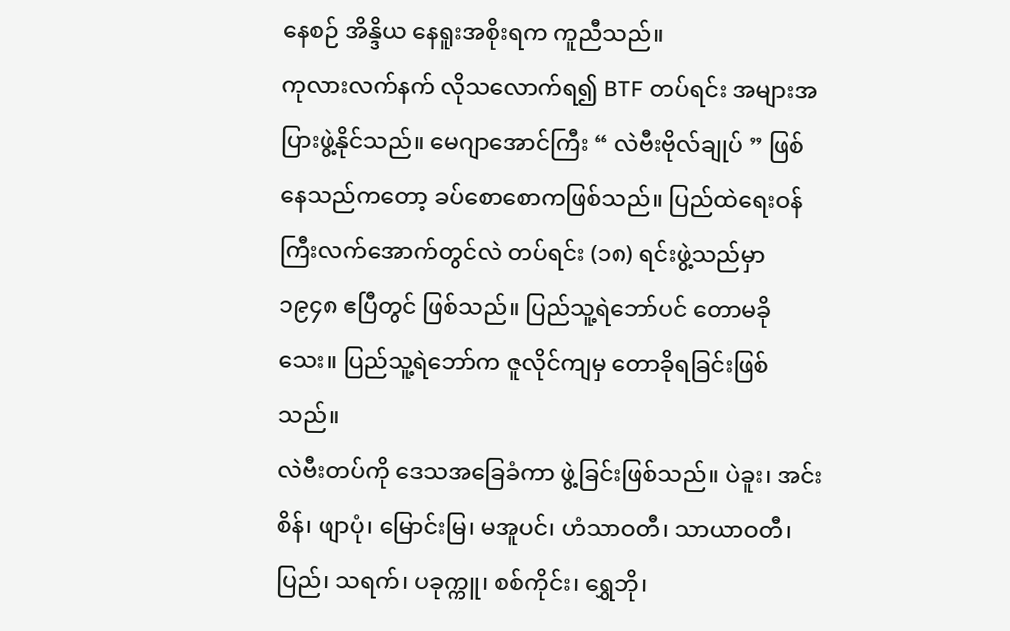နေစဉ် အိန္ဒိယ နေရူးအစိုးရက ကူညီသည်။
ကုလားလက်နက် လိုသလောက်ရ၍ BTF တပ်ရင်း အများအပြားဖွဲ့နိုင်သည်။ မေဂျာအောင်ကြီး “ လဲဗီးဗိုလ်ချုပ် ” ဖြစ်နေသည်ကတော့ ခပ်စောစောကဖြစ်သည်။ ပြည်ထဲရေးဝန်ကြီးလက်အောက်တွင်လဲ တပ်ရင်း (၁၈) ရင်းဖွဲ့သည်မှာ ၁၉၄၈ ဧပြီတွင် ဖြစ်သည်။ ပြည်သူ့ရဲဘော်ပင် တောမခိုသေး။ ပြည်သူ့ရဲဘော်က ဇူလိုင်ကျမှ တောခိုရခြင်းဖြစ်သည်။
လဲဗီးတပ်ကို ဒေသအခြေခံကာ ဖွဲ့ခြင်းဖြစ်သည်။ ပဲခူး၊ အင်းစိန်၊ ဖျာပုံ၊ မြောင်းမြ၊ မအူပင်၊ ဟံသာဝတီ၊ သာယာဝတီ၊ ပြည်၊ သရက်၊ ပခုက္ကူ၊ စစ်ကိုင်း၊ ရွှေဘို၊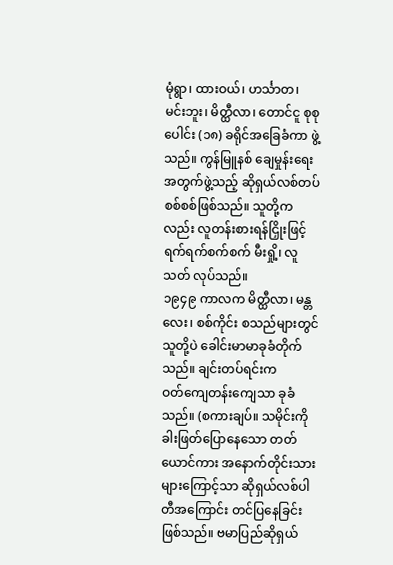မုံရွာ၊ ထားဝယ်၊ ဟင်္သာတ၊ မင်းဘူး၊ မိတ္ထီလာ၊ တောင်ငူ စုစုပေါင်း (၁၈) ခရိုင်အခြေခံကာ ဖွဲ့သည်။ ကွန်မြူနစ် ချေမှုန်းရေးအတွက်ဖွဲ့သည့် ဆိုရှယ်လစ်တပ်စစ်စစ်ဖြစ်သည်။ သူတို့ကလည်း လူတန်းစားရန်ငြှိုးဖြင့် ရက်ရက်စက်စက် မီးရှို့၊ လူသတ် လုပ်သည်။
၁၉၄၉ ကာလက မိတ္ထီလာ၊ မန္တလေး၊ စစ်ကိုင်း စသည်များတွင် သူတို့ပဲ ခေါင်းမာမာခုခံတိုက်သည်။ ချင်းတပ်ရင်းက
ဝတ်ကျေတန်းကျေသာ ခုခံသည်။ (စကားချပ်။ သမိုင်းကိုခါးဖြတ်ပြောနေသော တတ်ယောင်ကား အနောက်တိုင်းသားများကြောင့်သာ ဆိုရှယ်လစ်ပါတီအကြောင်း တင်ပြနေခြင်း ဖြစ်သည်။ ဗမာပြည်ဆိုရှယ်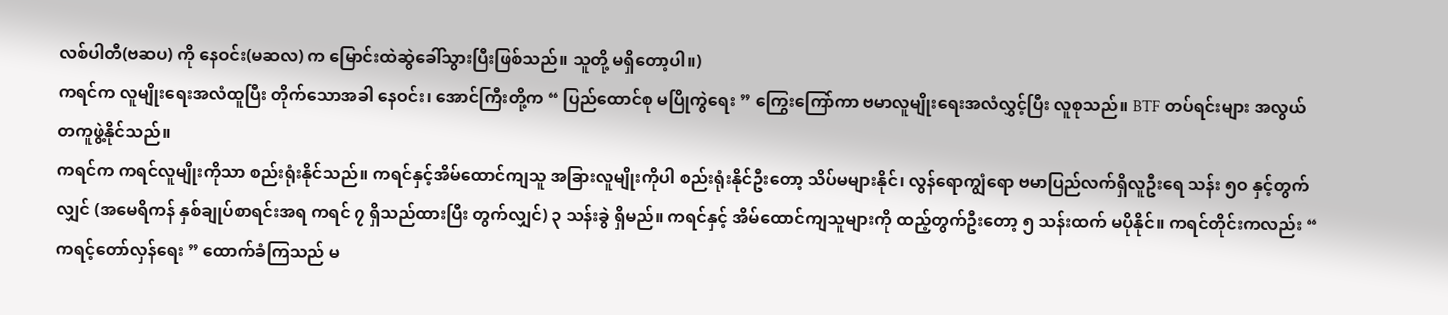လစ်ပါတီ(ဗဆပ) ကို နေဝင်း(မဆလ) က မြောင်းထဲဆွဲခေါ်သွားပြီးဖြစ်သည်။ သူတို့ မရှိတော့ပါ။)
ကရင်က လူမျိုးရေးအလံထူပြီး တိုက်သောအခါ နေဝင်း၊ အောင်ကြီးတို့က “ ပြည်ထောင်စု မပြိုကွဲရေး ” ကြွေးကြော်ကာ ဗမာလူမျိုးရေးအလံလွှင့်ပြီး လူစုသည်။ BTF တပ်ရင်းများ အလွယ်တကူဖွဲ့နိုင်သည်။
ကရင်က ကရင်လူမျိုးကိုသာ စည်းရုံးနိုင်သည်။ ကရင်နှင့်အိမ်ထောင်ကျသူ အခြားလူမျိုးကိုပါ စည်းရုံးနိုင်ဦးတော့ သိပ်မများနိုင်၊ လွန်ရောကျွံရော ဗမာပြည်လက်ရှိလူဦးရေ သန်း ၅ဝ နှင့်တွက်လျှင် (အမေရိကန် နှစ်ချုပ်စာရင်းအရ ကရင် ၇ ရှိသည်ထားပြီး တွက်လျှင်) ၃ သန်းခွဲ ရှိမည်။ ကရင်နှင့် အိမ်ထောင်ကျသူများကို ထည့်တွက်ဦးတော့ ၅ သန်းထက် မပိုနိုင်။ ကရင်တိုင်းကလည်း “ ကရင့်တော်လှန်ရေး ” ထောက်ခံကြသည် မ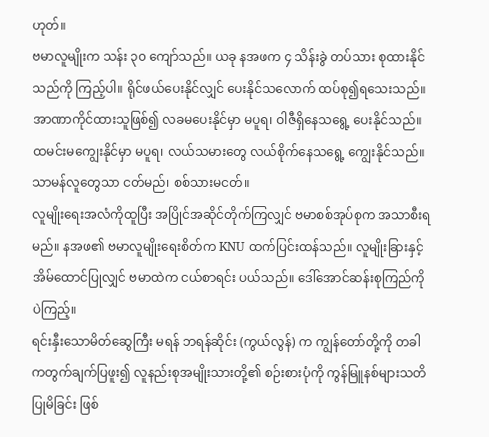ဟုတ်။
ဗမာလူမျိုးက သန်း ၃၀ ကျော်သည်။ ယခု နအဖက ၄ သိန်းခွဲ တပ်သား စုထားနိုင်သည်ကို ကြည့်ပါ။ ရိုင်ဖယ်ပေးနိုင်လျှင် ပေးနိုင်သလောက် ထပ်စု၍ရသေးသည်။ အာဏာကိုင်ထားသူဖြစ်၍ လခမပေးနိုင်မှာ မပူရ၊ ဝါဇီရှိနေသရွေ့ ပေးနိုင်သည်။ ထမင်းမကျွေးနိုင်မှာ မပူရ၊ လယ်သမားတွေ လယ်စိုက်နေသရွေ့ ကျွေးနိုင်သည်။ သာမန်လူတွေသာ ငတ်မည်၊ စစ်သားမငတ်။
လူမျိုးရေးအလံကိုထူပြီး အပြိုင်အဆိုင်တိုက်ကြလျှင် ဗမာစစ်အုပ်စုက အသာစီးရမည်။ နအဖ၏ ဗမာလူမျိုးရေးစိတ်က KNU ထက်ပြင်းထန်သည်။ လူမျိုးခြားနှင့် အိမ်ထောင်ပြုလျှင် ဗမာထဲက ငယ်စာရင်း ပယ်သည်။ ဒေါ်အောင်ဆန်းစုကြည်ကိုပဲကြည့်။
ရင်းနှီးသောမိတ်ဆွေကြီး မရန် ဘရန်ဆိုင်း (ကွယ်လွန်) က ကျွန်တော်တို့ကို တခါကတွက်ချက်ပြဖူး၍ လူနည်းစုအမျိုးသားတို့၏ စဉ်းစားပုံကို ကွန်မြူနစ်များသတိပြုမိခြင်း ဖြစ်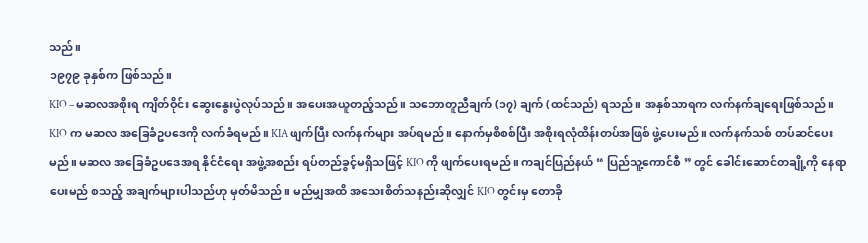သည်။
၁၉၇၉ ခုနှစ်က ဖြစ်သည်။
KIO – မဆလအစိုးရ ကျိတ်ဝိုင်း ဆွေးနွေးပွဲလုပ်သည်။ အပေးအယူတည့်သည်။ သဘောတူညီချက် (၁၇) ချက် (ထင်သည်) ရသည်။ အနှစ်သာရက လက်နက်ချရေးဖြစ်သည်။ KIO က မဆလ အခြေခံဥပဒေကို လက်ခံရမည်။ KIA ဖျက်ပြီး လက်နက်များ အပ်ရမည်။ နောက်မှစိစစ်ပြီး အစိုးရလုံထိန်းတပ်အဖြစ် ဖွဲ့ပေးမည်။ လက်နက်သစ် တပ်ဆင်ပေးမည်။ မဆလ အခြေခံဥပဒေအရ နိုင်ငံရေး အဖွဲ့အစည်း ရပ်တည်ခွင့်မရှိသဖြင့် KIO ကို ဖျက်ပေးရမည်။ ကချင်ပြည်နယ် “ ပြည်သူ့ကောင်စီ ” တွင် ခေါင်းဆောင်တချို့ကို နေရာပေးမည် စသည့် အချက်များပါသည်ဟု မှတ်မိသည်။ မည်မျှအထိ အသေးစိတ်သနည်းဆိုလျှင် KIO တွင်းမှ တောခို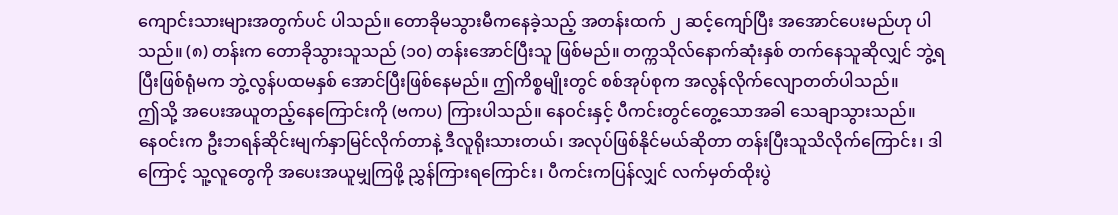ကျောင်းသားများအတွက်ပင် ပါသည်။ တောခိုမသွားမီကနေခဲ့သည့် အတန်းထက် ၂ ဆင့်ကျော်ပြီး အအောင်ပေးမည်ဟု ပါသည်။ (၈) တန်းက တောခိုသွားသူသည် (၁၀) တန်းအောင်ပြီးသူ ဖြစ်မည်။ တက္ကသိုလ်နောက်ဆုံးနှစ် တက်နေသူဆိုလျှင် ဘွဲ့ရပြီးဖြစ်ရုံမက ဘွဲ့လွန်ပထမနှစ် အောင်ပြီးဖြစ်နေမည်။ ဤကိစ္စမျိုးတွင် စစ်အုပ်စုက အလွန်လိုက်လျောတတ်ပါသည်။
ဤသို့ အပေးအယူတည့်နေကြောင်းကို (ဗကပ) ကြားပါသည်။ နေဝင်းနှင့် ပီကင်းတွင်တွေ့သောအခါ သေချာသွားသည်။
နေဝင်းက ဦးဘရန်ဆိုင်းမျက်နှာမြင်လိုက်တာနဲ့ ဒီလူရိုးသားတယ်၊ အလုပ်ဖြစ်နိုင်မယ်ဆိုတာ တန်းပြီးသူသိလိုက်ကြောင်း၊ ဒါကြောင့် သူ့လူတွေကို အပေးအယူမျှကြဖို့ ညွှန်ကြားရကြောင်း၊ ပီကင်းကပြန်လျှင် လက်မှတ်ထိုးပွဲ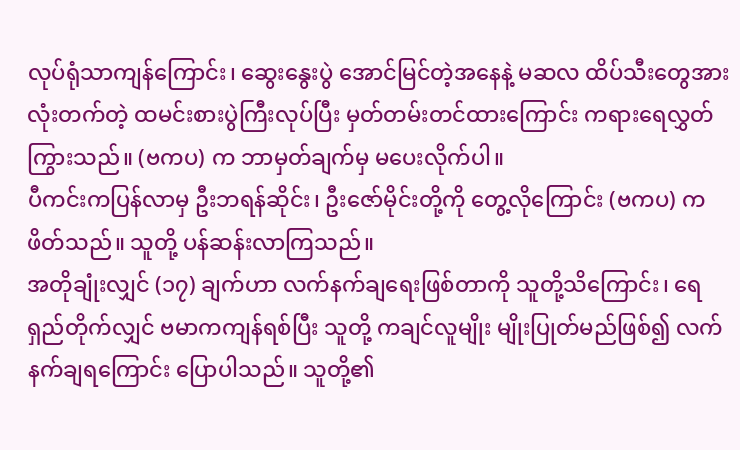လုပ်ရုံသာကျန်ကြောင်း၊ ဆွေးနွေးပွဲ အောင်မြင်တဲ့အနေနဲ့ မဆလ ထိပ်သီးတွေအားလုံးတက်တဲ့ ထမင်းစားပွဲကြီးလုပ်ပြီး မှတ်တမ်းတင်ထားကြောင်း ကရားရေလွှတ်ကြွားသည်။ (ဗကပ) က ဘာမှတ်ချက်မှ မပေးလိုက်ပါ။
ပီကင်းကပြန်လာမှ ဦးဘရန်ဆိုင်း၊ ဦးဇော်မိုင်းတို့ကို တွေ့လိုကြောင်း (ဗကပ) က ဖိတ်သည်။ သူတို့ ပန်ဆန်းလာကြသည်။
အတိုချုံးလျှင် (၁၇) ချက်ဟာ လက်နက်ချရေးဖြစ်တာကို သူတို့သိကြောင်း၊ ရေရှည်တိုက်လျှင် ဗမာကကျန်ရစ်ပြီး သူတို့ ကချင်လူမျိုး မျိုးပြုတ်မည်ဖြစ်၍ လက်နက်ချရကြောင်း ပြောပါသည်။ သူတို့၏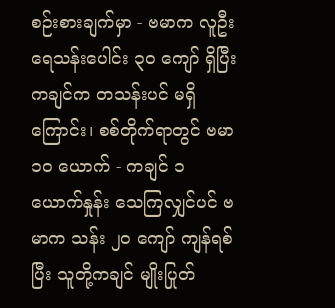စဉ်းစားချက်မှာ - ဗမာက လူဦးရေသန်းပေါင်း ၃၀ ကျော် ရှိပြီး ကချင်က တသန်းပင် မရှိကြောင်း၊ စစ်တိုက်ရာတွင် ဗမာ ၁၀ ယောက် - ကချင် ၁ ယောက်နှုန်း သေကြလျှင်ပင် ဗမာက သန်း ၂၀ ကျော် ကျန်ရစ်ပြီး သူတို့ကချင် မျိုးပြုတ်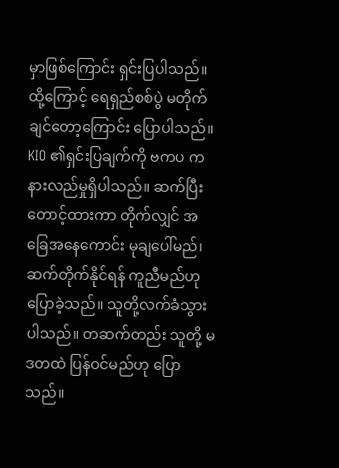မှာဖြစ်ကြောင်း ရှင်းပြပါသည်။ ထို့ကြောင့် ရေရှည်စစ်ပွဲ မတိုက်ချင်တော့ကြောင်း ပြောပါသည်။
KIO ၏ရှင်းပြချက်ကို ဗကပ က နားလည်မှုရှိပါသည်။ ဆက်ပြီးတောင့်ထားကာ တိုက်လျှင် အခြေအနေကောင်း မုချပေါ်မည်၊ ဆက်တိုက်နိုင်ရန် ကူညီမည်ဟု ပြောခဲ့သည်။ သူတို့လက်ခံသွားပါသည်။ တဆက်တည်း သူတို့ မဒတထဲ ပြန်ဝင်မည်ဟု ပြောသည်။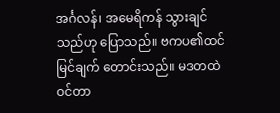အင်္ဂလန်၊ အမေရိကန် သွားချင်သည်ဟု ပြောသည်။ ဗကပ၏ထင်မြင်ချက် တောင်းသည်။ မဒတထဲဝင်တာ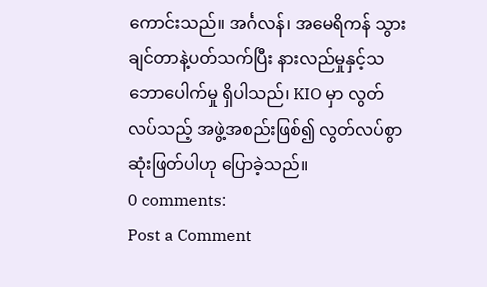ကောင်းသည်။ အင်္ဂလန်၊ အမေရိကန် သွားချင်တာနဲ့ပတ်သက်ပြီး နားလည်မှုနှင့်သဘောပေါက်မှု ရှိပါသည်၊ KIO မှာ လွတ်လပ်သည့် အဖွဲ့အစည်းဖြစ်၍ လွတ်လပ်စွာဆုံးဖြတ်ပါဟု ပြောခဲ့သည်။
0 comments:
Post a Comment